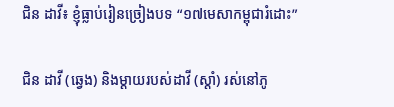ជិន ដាវី៖ ខ្ញុំធ្លាប់រៀនច្រៀងបទ “១៧មេសាកម្ពុជារំដោះ”

ជិន ដាវី (ឆ្វេង) និងម្ដាយរបស់ដាវី (ស្តាំ) រស់នៅភូ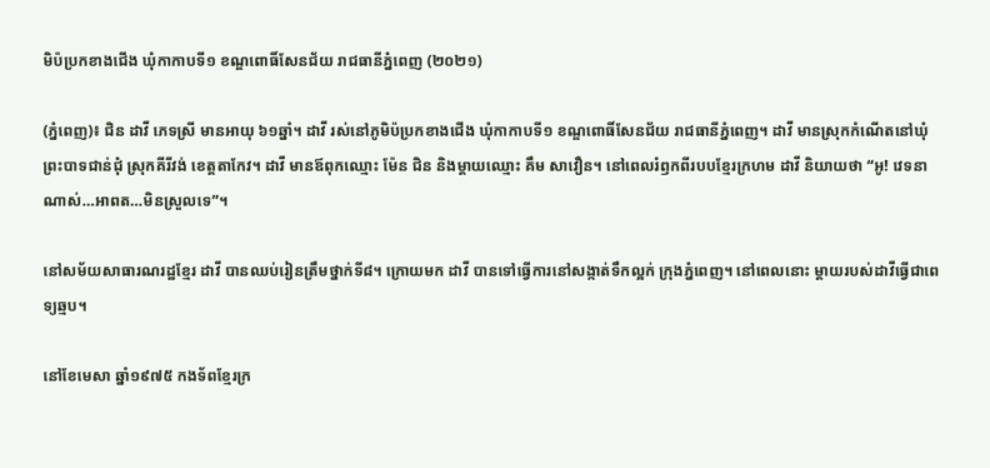មិប៉ប្រកខាងជើង ឃុំកាកាបទី១ ខណ្ឌពោធិ៍សែនជ័យ រាជធានីភ្នំពេញ (២០២១)

(ភ្នំពេញ)៖ ជិន ដាវី ភេទស្រី មានអាយុ ៦១ឆ្នាំ។ ដាវី រស់នៅភូមិប៉ប្រកខាងជើង ឃុំកាកាបទី១ ខណ្ឌពោធិ៍សែនជ័យ រាជធានីភ្នំពេញ។ ដាវី មានស្រុកកំណើតនៅឃុំព្រះបាទជាន់ជុំ ស្រុកគីរីវង់ ខេត្តតាកែវ។ ដាវី មានឪពុកឈ្មោះ ម៉ែន ជិន និងម្ដាយឈ្មោះ គឹម សាវឿន។ នៅពេលរំឭកពីរបបខ្មែរក្រហម ដាវី និយាយថា “អូ! វេទនាណាស់…អាពត…មិនស្រួលទេ”។

នៅសម័យសាធារណរដ្ឋខ្មែរ ដាវី បានឈប់រៀនត្រឹមថ្នាក់ទី៨។ ក្រោយមក ដាវី បានទៅធ្វើការនៅសង្កាត់ទឹកល្អក់ ក្រុងភ្នំពេញ។ នៅពេលនោះ ម្ដាយរបស់ដាវីធ្វើជាពេទ្យឆ្មប។

នៅខែមេសា ឆ្នាំ១៩៧៥ កងទ័ពខ្មែរក្រ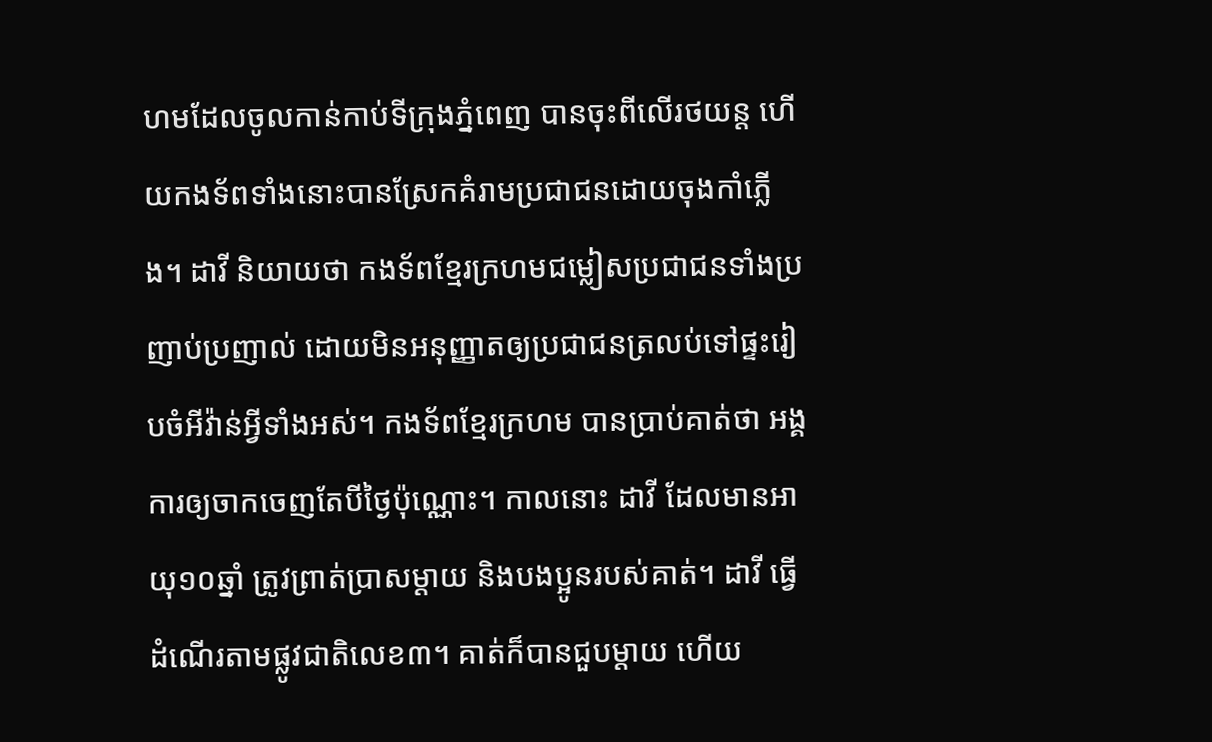ហមដែលចូលកាន់កាប់ទីក្រុងភ្នំពេញ បានចុះពីលើរថយន្ត ហើយកងទ័ពទាំងនោះបានស្រែកគំរាមប្រជាជនដោយចុងកាំភ្លើង។ ដាវី និយាយថា កងទ័ពខ្មែរក្រហមជម្លៀសប្រជាជនទាំងប្រញាប់ប្រញាល់ ដោយមិនអនុញ្ញាតឲ្យប្រជាជនត្រលប់ទៅផ្ទះរៀបចំអីវ៉ាន់អ្វីទាំងអស់។ កងទ័ពខ្មែរក្រហម បានប្រាប់គាត់ថា អង្គការឲ្យចាកចេញតែបីថ្ងៃប៉ុណ្ណោះ។ កាលនោះ ដាវី ដែលមានអាយុ១០ឆ្នាំ ត្រូវព្រាត់ប្រាសម្ដាយ និងបងប្អូនរបស់គាត់។ ដាវី ធ្វើដំណើរតាមផ្លូវជាតិលេខ៣។ គាត់ក៏បានជួបម្ដាយ ហើយ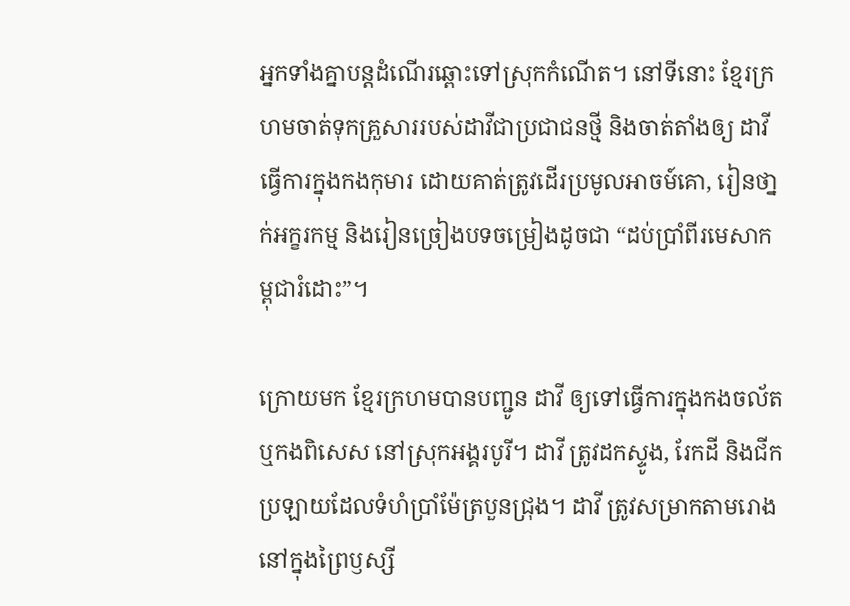អ្នកទាំងគ្នាបន្តដំណើរឆ្ពោះទៅស្រុកកំណើត។ នៅទីនោះ ខ្មែរក្រហមចាត់ទុកគ្រួសាររបស់ដាវីជាប្រជាជនថ្មី និងចាត់តាំងឲ្យ ដាវី ធ្វើការក្នុងកងកុមារ ដោយគាត់ត្រូវដើរប្រមូលអាចម៍គោ, រៀនថា្នក់អក្ខរកម្ម និងរៀនច្រៀងបទចម្រៀងដូចជា “ដប់ប្រាំពីរមេសាកម្ពុជារំដោះ”។

ក្រោយមក ខ្មែរក្រហមបានបញ្ជូន ដាវី ឲ្យទៅធ្វើការក្នុងកងចល័ត ឬកងពិសេស នៅស្រុកអង្គរបូរី។ ដាវី ត្រូវដកស្ទូង, រែកដី និងជីកប្រឡាយដែលទំហំប្រាំម៉ែត្របួនជ្រុង។ ដាវី ត្រូវសម្រាកតាមរោងនៅក្នុងព្រៃឫស្សី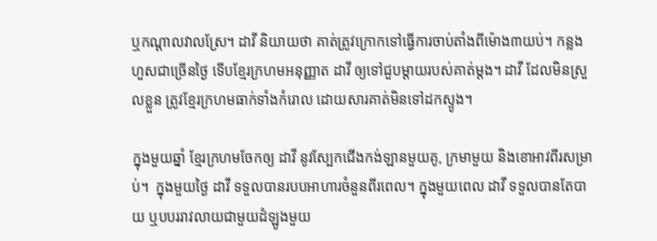ឬកណ្ដាលវាលស្រែ។ ដាវី និយាយថា គាត់ត្រូវក្រោកទៅធ្វើការចាប់តាំងពីម៉ោង៣យប់។ កន្លងហួសជាច្រើនថ្ងៃ ទើបខ្មែរក្រហមអនុញ្ញាត ដាវី ឲ្យទៅជួបម្ដាយរបស់គាត់ម្តង។ ដាវី ដែលមិនស្រួលខ្លួន ត្រូវខ្មែរក្រហមធាក់ទាំងកំរោល ដោយសារគាត់មិនទៅដកស្ទូង។

ក្នុងមួយឆ្នាំ ខ្មែរក្រហមចែកឲ្យ ដាវី នូវស្បែកជើងកង់ឡានមួយគូ, ក្រមាមួយ និងខោអាវពីរសម្រាប់។  ក្នុងមួយថ្ងៃ ដាវី ទទួលបានរបបអាហារចំនួនពីរពេល។ ក្នុងមួយពេល ដាវី ទទួលបានតែបាយ ឬបបររាវលាយជាមួយដំឡូងមួយ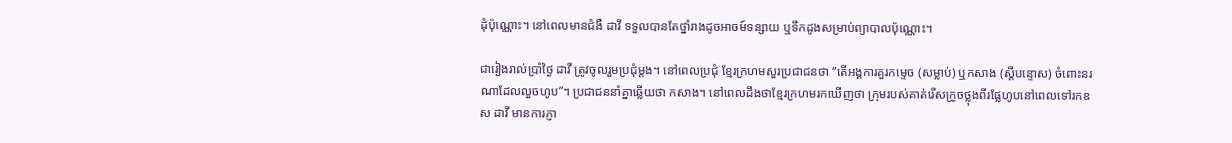ដុំប៉ុណ្ណោះ។ នៅពេលមានជំងឺ ដាវី ទទួលបានតែថ្នាំរាងដូចអាចម៍ទន្សាយ ឬទឹកដូងសម្រាប់ព្យាបាលប៉ុណ្ណោះ។

ជារៀងរាល់ប្រាំថ្ងៃ ដាវី ត្រូវចូលរួមប្រជុំម្តង។ នៅពេលប្រជុំ ខ្មែរក្រហមសួរប្រជាជនថា “តើអង្គការគួរកម្ទេច (សម្លាប់) ឬកសាង (ស្តីបន្ទោស) ចំពោះនរណាដែលលួចហូប”។ ប្រជាជននាំគ្នាឆ្លើយថា កសាង។ នៅពេលដឹងថាខ្មែរក្រហមរកឃើញថា ក្រុមរបស់គាត់រើសក្រូចថ្លុងពីរផ្លែហូបនៅពេលទៅរកឧស ដាវី មានការភ្ញា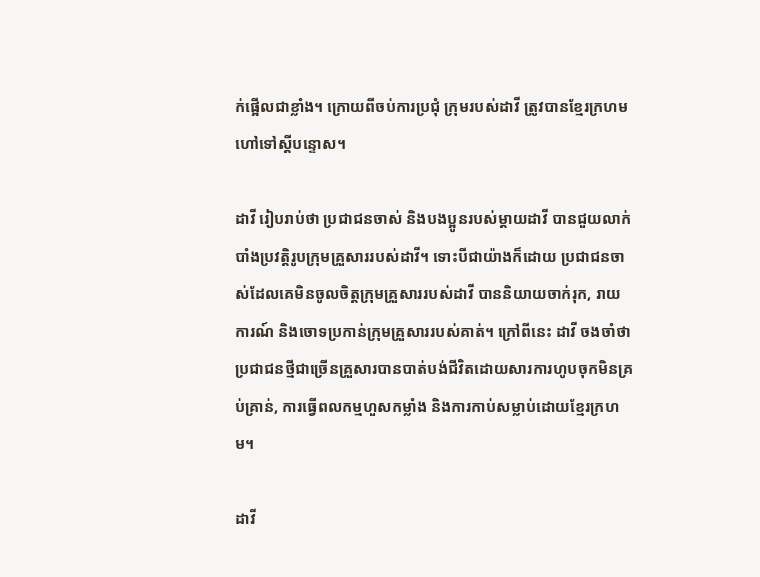ក់ផ្អើលជាខ្លាំង។ ក្រោយពីចប់ការប្រជុំ ក្រុមរបស់ដាវី ត្រូវបានខ្មែរក្រហមហៅទៅស្តីបន្ទោស។

ដាវី រៀបរាប់ថា ប្រជាជនចាស់ និងបងប្អូនរបស់ម្ដាយដាវី បានជួយលាក់បាំងប្រវត្តិរូបក្រុមគ្រួសាររបស់ដាវី។ ទោះបីជាយ៉ាងក៏ដោយ ប្រជាជនចាស់ដែលគេមិនចូលចិត្តក្រុមគ្រួសាររបស់ដាវី បាននិយាយចាក់រុក, រាយការណ៍ និងចោទប្រកាន់ក្រុមគ្រួសាររបស់គាត់។ ក្រៅពីនេះ ដាវី ចងចាំថា ប្រជាជនថ្មីជាច្រើនគ្រួសារបានបាត់បង់ជីវិតដោយសារការហូបចុកមិនគ្រប់គ្រាន់, ការធ្វើពលកម្មហួសកម្លាំង និងការកាប់សម្លាប់ដោយខ្មែរក្រហម។

ដាវី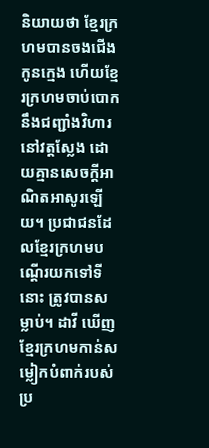និយាយថា ខ្មែរក្រហមបានចងជើងកូនក្មេង ហើយខ្មែរក្រហមចាប់បោកនឹងជញ្ជាំងវិហារនៅវត្តស្លែង ដោយគ្មានសេចក្តីអាណិតអាសូរឡើយ។ ប្រជាជនដែលខ្មែរក្រហមបណ្ដើរយកទៅទីនោះ ត្រូវបានសម្លាប់។ ដាវី ឃើញខ្មែរក្រហមកាន់សម្លៀកបំពាក់របស់ប្រ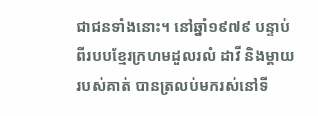ជាជនទាំងនោះ។ នៅឆ្នាំ១៩៧៩ បន្ទាប់ពីរបបខ្មែរក្រហមដួលរលំ ដាវី និងម្ដាយរបស់គាត់ បានត្រលប់មករស់នៅទី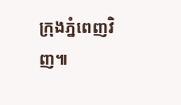ក្រុងភ្នំពេញវិញ៕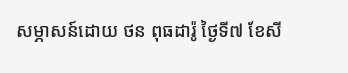សម្ភាសន៍ដោយ ថន ពុធដារ៉ូ ថ្ងៃទី៧ ខែសី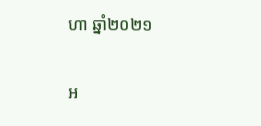ហា ឆ្នាំ២០២១

អ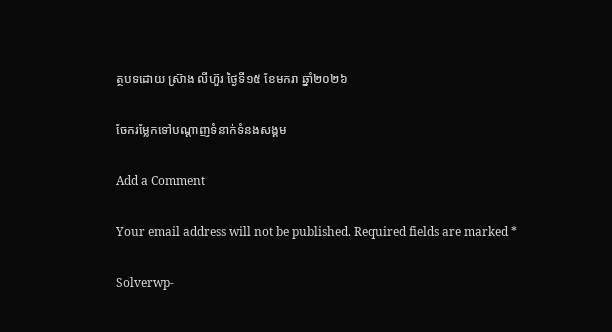ត្ថបទដោយ ស្រ៊ាង លីហ៊ួរ ថ្ងៃទី១៥ ខែមករា ឆ្នាំ២០២៦

ចែករម្លែកទៅបណ្តាញទំនាក់ទំនងសង្គម

Add a Comment

Your email address will not be published. Required fields are marked *

Solverwp-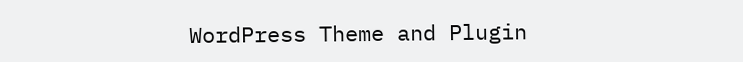WordPress Theme and Plugin